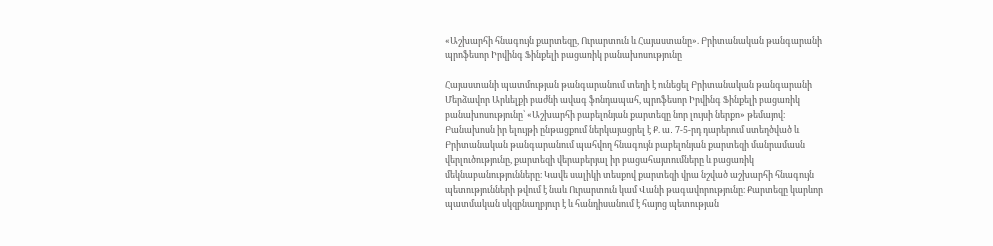«Աշխարհի հնագույն քարտեզը, Ուրարտուն և Հայաստանը». Բրիտանական թանգարանի պրոֆեսոր Իրվինգ Ֆինքելի բացառիկ բանախոսությունը

Հայաստանի պատմության թանգարանում տեղի է ունեցել Բրիտանական թանգարանի Մերձավոր Արևելքի բաժնի ավագ ֆոնդապահ, պրոֆեսոր Իրվինգ Ֆինքելի բացառիկ բանախոսությունը՝ «Աշխարհի բաբելոնյան քարտեզը նոր լույսի ներքո» թեմայով։
Բանախոսն իր ելույթի ընթացքում ներկայացրել է Ք. ա․ 7-5-րդ դարերում ստեղծված և Բրիտանական թանգարանում պահվող հնագույն բաբելոնյան քարտեզի մանրամասն վերլուծությունը, քարտեզի վերաբերյալ իր բացահայտումները և բացառիկ մեկնաբանությունները։ Կավե սալիկի տեսքով քարտեզի վրա նշված աշխարհի հնագույն պետությունների թվում է նաև Ուրարտուն կամ Վանի թագավորությունը։ Քարտեզը կարևոր պատմական սկզբնաղբյուր է և հանդիսանում է հայոց պետության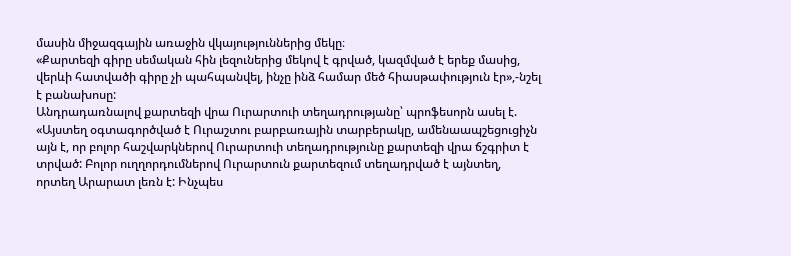մասին միջազգային առաջին վկայություններից մեկը։
«Քարտեզի գիրը սեմական հին լեզուներից մեկով է գրված, կազմված է երեք մասից, վերևի հատվածի գիրը չի պահպանվել, ինչը ինձ համար մեծ հիասթափություն էր»,-նշել է բանախոսը:
Անդրադառնալով քարտեզի վրա Ուրարտուի տեղադրությանը՝ պրոֆեսորն ասել է. «Այստեղ օգտագործված է Ուրաշտու բարբառային տարբերակը, ամենաապշեցուցիչն այն է, որ բոլոր հաշվարկներով Ուրարտուի տեղադրությունը քարտեզի վրա ճշգրիտ է տրված: Բոլոր ուղղորդումներով Ուրարտուն քարտեզում տեղադրված է այնտեղ, որտեղ Արարատ լեռն է: Ինչպես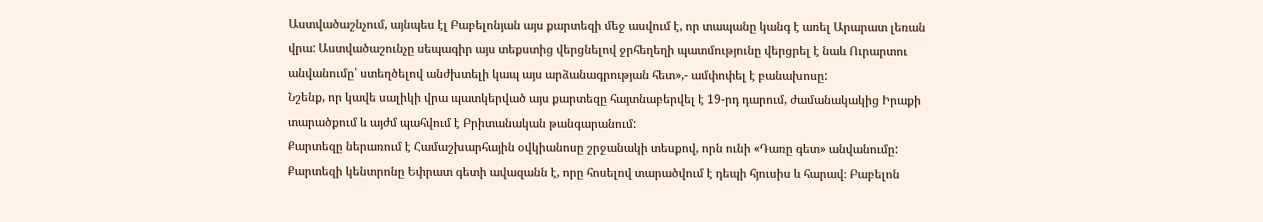Աստվածաշնչում, այնպես էլ Բաբելոնյան այս քարտեզի մեջ ասվում է, որ տապանը կանգ է առել Արարատ լեռան վրա: Աստվածաշունչը սեպագիր այս տեքստից վերցնելով ջրհեղեղի պատմությունը վերցրել է նաև Ուրարտու անվանումը՝ ստեղծելով անժխտելի կապ այս արձանագրության հետ»,- ամփոփել է բանախոսը:
Նշենք, որ կավե սալիկի վրա պատկերված այս քարտեզը հայտնաբերվել է 19-րդ դարում, ժամանակակից Իրաքի տարածքում և այժմ պահվում է Բրիտանական թանգարանում:
Քարտեզը ներառում է Համաշխարհային օվկիանոսը շրջանակի տեսքով, որն ունի «Դառը գետ» անվանումը: Քարտեզի կենտրոնը Եփրատ գետի ավազանն է, որը հոսելով տարածվում է դեպի հյուսիս և հարավ։ Բաբելոն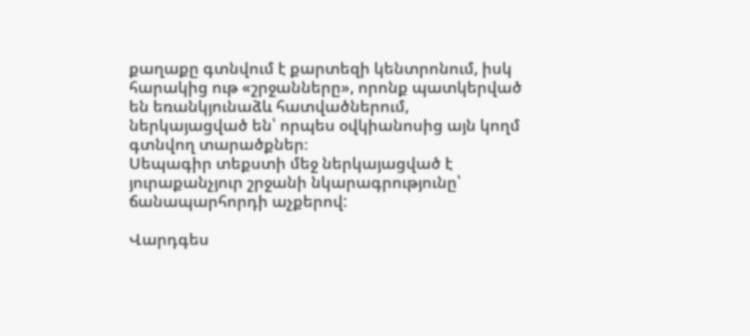քաղաքը գտնվում է քարտեզի կենտրոնում, իսկ հարակից ութ «շրջանները», որոնք պատկերված են եռանկյունաձև հատվածներում, ներկայացված են՝ որպես օվկիանոսից այն կողմ գտնվող տարածքներ։
Սեպագիր տեքստի մեջ ներկայացված է յուրաքանչյուր շրջանի նկարագրությունը՝ ճանապարհորդի աչքերով:

Վարդգես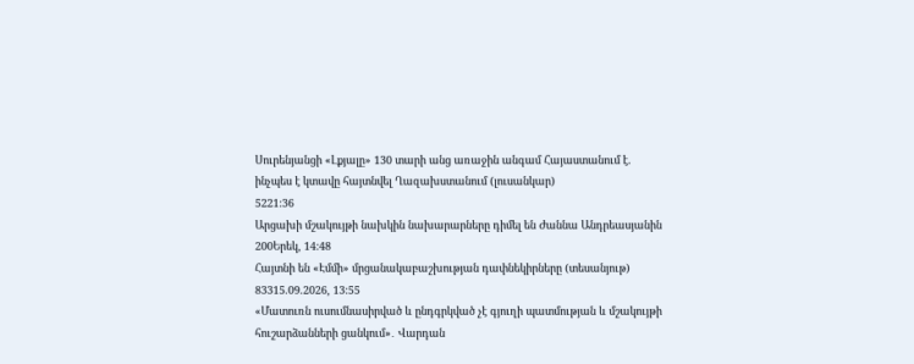Սուրենյանցի «Լքյալը» 130 տարի անց առաջին անգամ Հայաստանում է. ինչպես է կտավը հայտնվել Ղազախստանում (լուսանկար)
5221:36
Արցախի մշակույթի նախկին նախարարները դիմել են Ժաննա Անդրեասյանին
200Երեկ, 14:48
Հայտնի են «Էմմի» մրցանակաբաշխության դափնեկիրները (տեսանյութ)
83315.09.2026, 13:55
«Մատուռն ուսումնասիրված և ընդգրկված չէ գյուղի պատմության և մշակույթի հուշարձանների ցանկում»․ Վարդան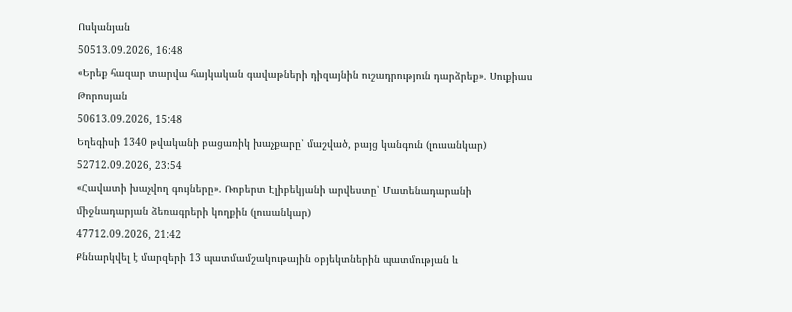Ոսկանյան
50513.09.2026, 16:48
«Երեք հազար տարվա հայկական գավաթների դիզայնին ուշադրություն դարձրեք»․ Սուքիաս Թորոսյան
50613.09.2026, 15:48
Եղեգիսի 1340 թվականի բացառիկ խաչքարը՝ մաշված, բայց կանգուն (լուսանկար)
52712.09.2026, 23:54
«Հավատի խաչվող գույները». Ռոբերտ Էլիբեկյանի արվեստը՝ Մատենադարանի միջնադարյան ձեռագրերի կողքին (լուսանկար)
47712.09.2026, 21:42
Քննարկվել է մարզերի 13 պատմամշակութային օբյեկտներին պատմության և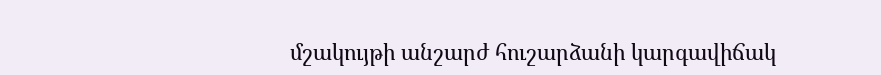մշակույթի անշարժ հուշարձանի կարգավիճակ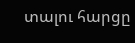տալու հարցը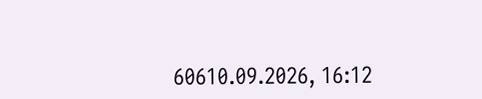60610.09.2026, 16:12